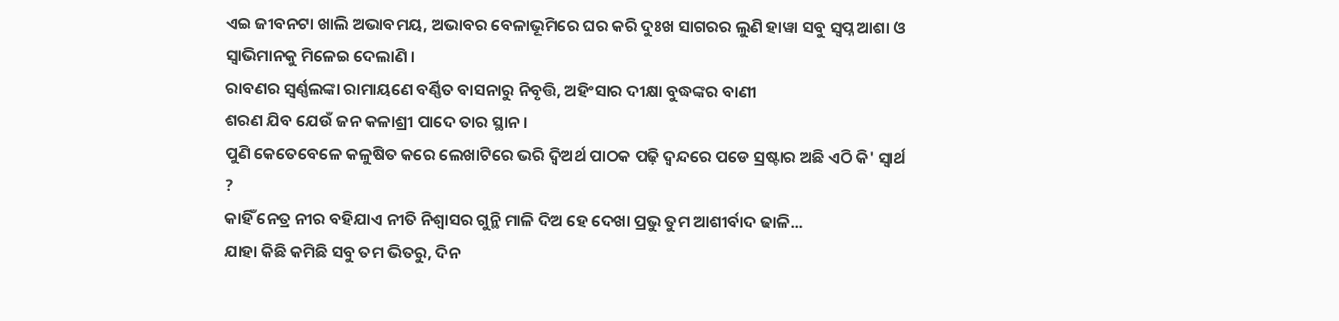ଏଇ ଜୀବନଟା ଖାଲି ଅଭାବମୟ, ଅଭାବର ବେଳାଭୂମିରେ ଘର କରି ଦୁଃଖ ସାଗରର ଲୁଣି ହାୱା ସବୁ ସ୍ୱପ୍ନ ଆଶା ଓ ସ୍ୱାଭିମାନକୁ ମିଳେଇ ଦେଲାଣି ।
ରାବଣର ସ୍ୱର୍ଣ୍ଣଲଙ୍କା ରାମାୟଣେ ବର୍ଣ୍ଣିତ ବାସନାରୁ ନିବୃତ୍ତି, ଅହିଂସାର ଦୀକ୍ଷା ବୁଦ୍ଧଙ୍କର ବାଣୀ
ଶରଣ ଯିବ ଯେଉଁ ଜନ କଳାଶ୍ରୀ ପାଦେ ତାର ସ୍ଥାନ ।
ପୁଣି କେତେବେଳେ କଳୁଷିତ କରେ ଲେଖାଟିରେ ଭରି ଦ୍ୱିଅର୍ଥ ପାଠକ ପଢ଼ି ଦ୍ୱନ୍ଦରେ ପଡେ ସ୍ରଷ୍ଟାର ଅଛି ଏଠି କି' ସ୍ଵାର୍ଥ ?
କାହିଁ ନେତ୍ର ନୀର ବହିଯାଏ ନୀତି ନିଶ୍ୱାସର ଗୁନ୍ଥି ମାଳି ଦିଅ ହେ ଦେଖା ପ୍ରଭୁ ତୁମ ଆଶୀର୍ବାଦ ଢାଳି...
ଯାହା କିଛି କମିଛି ସବୁ ତମ ଭିତରୁ, ଦିନ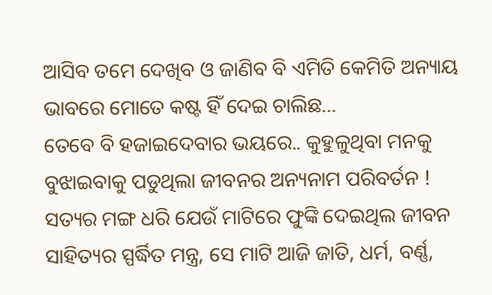ଆସିବ ତମେ ଦେଖିବ ଓ ଜାଣିବ ବି ଏମିତି କେମିତି ଅନ୍ୟାୟ ଭାବରେ ମୋତେ କଷ୍ଟ ହିଁ ଦେଇ ଚାଲିଛ...
ତେବେ ବି ହଜାଇଦେବାର ଭୟରେ.. କୁହୁଳୁଥିବା ମନକୁ ବୁଝାଇବାକୁ ପଡୁଥିଲା ଜୀବନର ଅନ୍ୟନାମ ପରିବର୍ତନ !
ସତ୍ୟର ମଙ୍ଗ ଧରି ଯେଉଁ ମାଟିରେ ଫୁଙ୍କି ଦେଇଥିଲ ଜୀବନ ସାହିତ୍ୟର ସ୍ପର୍ଦ୍ଧିତ ମନ୍ତ୍ର, ସେ ମାଟି ଆଜି ଜାତି, ଧର୍ମ, ବର୍ଣ୍ଣ,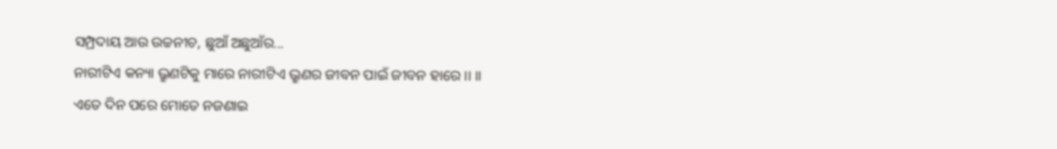ସମ୍ପ୍ରଦାୟ ଆଉ ଉଚ୍ଚନୀଚ, ଛୁଆଁ ଅଛୁଆଁର...
ନାରୀଟିଏ କନ୍ୟା ଭ୍ରୁଣଟିକୁ ମାରେ ନାରୀଟିଏ ଭ୍ରୁଣର ଜୀବନ ପାଇଁ ଜୀବନ ହାରେ ।। ।।
ଏତେ ଦିନ ପରେ ମୋତେ ନଜଣାଇ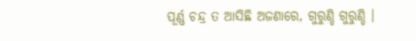ପୂର୍ଣ୍ଣ ଚନ୍ଦ୍ର ତ ଆସିଛି ଅଜଣାରେ, ଗୁରୁଣ୍ଡି ଗୁରୁଣ୍ଡି ।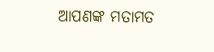ଆପଣଙ୍କ ମତାମତ